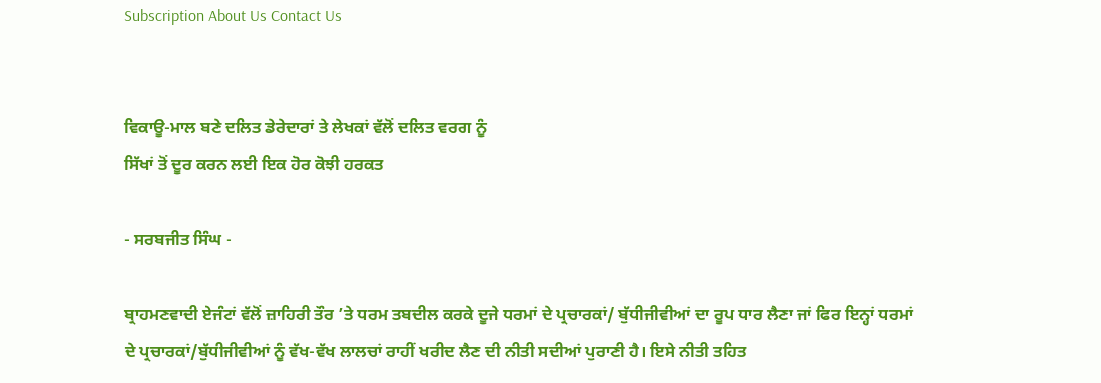Subscription About Us Contact Us


ਵਿਕਾਊ-ਮਾਲ ਬਣੇ ਦਲਿਤ ਡੇਰੇਦਾਰਾਂ ਤੇ ਲੇਖਕਾਂ ਵੱਲੋਂ ਦਲਿਤ ਵਰਗ ਨੂੰ
ਸਿੱਖਾਂ ਤੋਂ ਦੂਰ ਕਰਨ ਲਈ ਇਕ ਹੋਰ ਕੋਝੀ ਹਰਕਤ

- ਸਰਬਜੀਤ ਸਿੰਘ -

ਬ੍ਰਾਹਮਣਵਾਦੀ ਏਜੰਟਾਂ ਵੱਲੋਂ ਜ਼ਾਹਿਰੀ ਤੌਰ ’ਤੇ ਧਰਮ ਤਬਦੀਲ ਕਰਕੇ ਦੂਜੇ ਧਰਮਾਂ ਦੇ ਪ੍ਰਚਾਰਕਾਂ/ ਬੁੱਧੀਜੀਵੀਆਂ ਦਾ ਰੂਪ ਧਾਰ ਲੈਣਾ ਜਾਂ ਫਿਰ ਇਨ੍ਹਾਂ ਧਰਮਾਂ ਦੇ ਪ੍ਰਚਾਰਕਾਂ/ਬੁੱਧੀਜੀਵੀਆਂ ਨੂੰ ਵੱਖ-ਵੱਖ ਲਾਲਚਾਂ ਰਾਹੀਂ ਖਰੀਦ ਲੈਣ ਦੀ ਨੀਤੀ ਸਦੀਆਂ ਪੁਰਾਣੀ ਹੈ। ਇਸੇ ਨੀਤੀ ਤਹਿਤ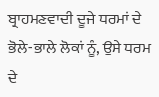ਬ੍ਰਾਹਮਣਵਾਦੀ ਦੂਜੇ ਧਰਮਾਂ ਦੇ ਭੋਲੇ-ਭਾਲੇ ਲੋਕਾਂ ਨੂੰ, ਉਸੇ ਧਰਮ ਦੇ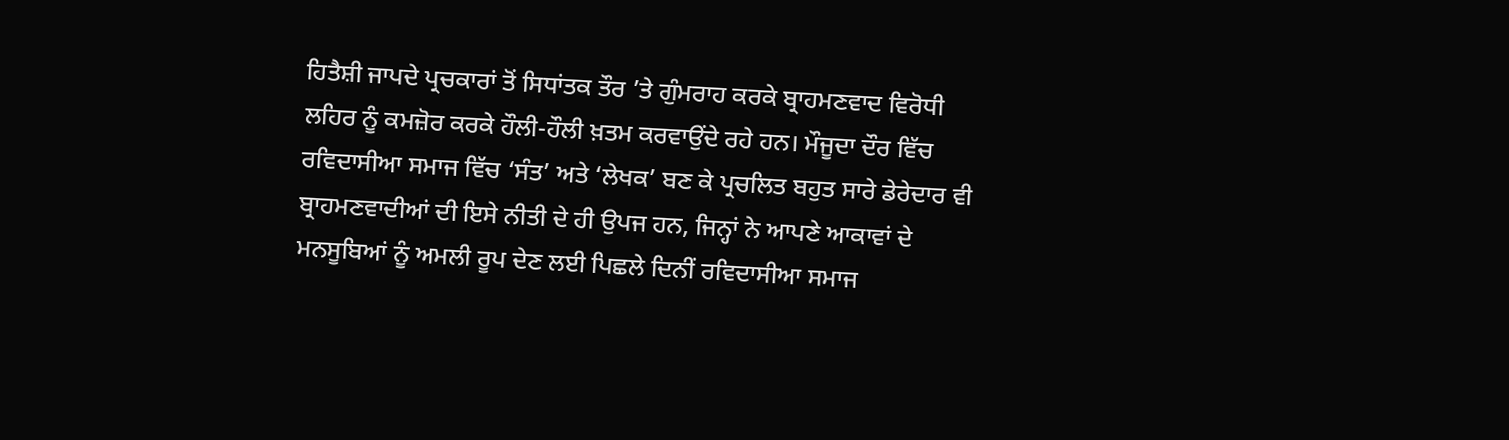ਹਿਤੈਸ਼ੀ ਜਾਪਦੇ ਪ੍ਰਚਕਾਰਾਂ ਤੋਂ ਸਿਧਾਂਤਕ ਤੌਰ ’ਤੇ ਗੁੰਮਰਾਹ ਕਰਕੇ ਬ੍ਰਾਹਮਣਵਾਦ ਵਿਰੋਧੀ ਲਹਿਰ ਨੂੰ ਕਮਜ਼ੋਰ ਕਰਕੇ ਹੌਲੀ-ਹੌਲੀ ਖ਼ਤਮ ਕਰਵਾਉਂਦੇ ਰਹੇ ਹਨ। ਮੌਜੂਦਾ ਦੌਰ ਵਿੱਚ ਰਵਿਦਾਸੀਆ ਸਮਾਜ ਵਿੱਚ ‘ਸੰਤ’ ਅਤੇ ‘ਲੇਖਕ’ ਬਣ ਕੇ ਪ੍ਰਚਲਿਤ ਬਹੁਤ ਸਾਰੇ ਡੇਰੇਦਾਰ ਵੀ ਬ੍ਰਾਹਮਣਵਾਦੀਆਂ ਦੀ ਇਸੇ ਨੀਤੀ ਦੇ ਹੀ ਉਪਜ ਹਨ, ਜਿਨ੍ਹਾਂ ਨੇ ਆਪਣੇ ਆਕਾਵਾਂ ਦੇ ਮਨਸੂਬਿਆਂ ਨੂੰ ਅਮਲੀ ਰੂਪ ਦੇਣ ਲਈ ਪਿਛਲੇ ਦਿਨੀਂ ਰਵਿਦਾਸੀਆ ਸਮਾਜ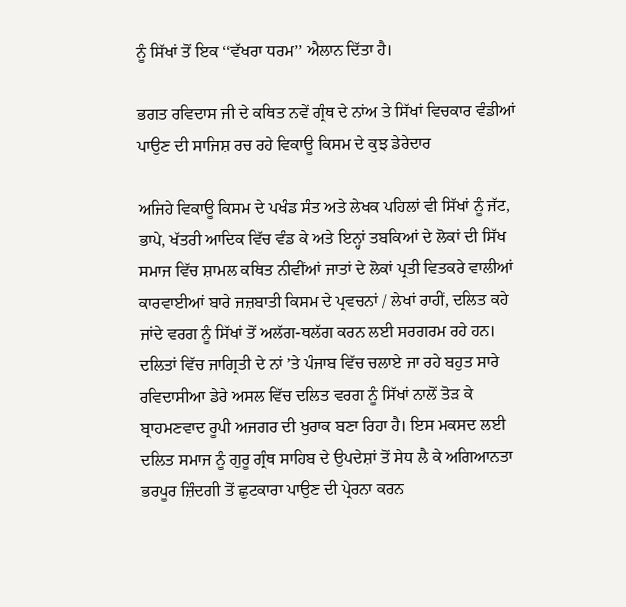ਨੂੰ ਸਿੱਖਾਂ ਤੋਂ ਇਕ ‘‘ਵੱਖਰਾ ਧਰਮ’’ ਐਲਾਨ ਦਿੱਤਾ ਹੈ।

ਭਗਤ ਰਵਿਦਾਸ ਜੀ ਦੇ ਕਥਿਤ ਨਵੇਂ ਗ੍ਰੰਥ ਦੇ ਨਾਂਅ ਤੇ ਸਿੱਖਾਂ ਵਿਚਕਾਰ ਵੰਡੀਆਂ ਪਾਉਣ ਦੀ ਸਾਜਿਸ਼ ਰਚ ਰਹੇ ਵਿਕਾਊ ਕਿਸਮ ਦੇ ਕੁਝ ਡੇਰੇਦਾਰ

ਅਜਿਹੇ ਵਿਕਾਊ ਕਿਸਮ ਦੇ ਪਖੰਡ ਸੰਤ ਅਤੇ ਲੇਖਕ ਪਹਿਲਾਂ ਵੀ ਸਿੱਖਾਂ ਨੂੰ ਜੱਟ, ਭਾਪੇ, ਖੱਤਰੀ ਆਦਿਕ ਵਿੱਚ ਵੰਡ ਕੇ ਅਤੇ ਇਨ੍ਹਾਂ ਤਬਕਿਆਂ ਦੇ ਲੋਕਾਂ ਦੀ ਸਿੱਖ ਸਮਾਜ ਵਿੱਚ ਸ਼ਾਮਲ ਕਥਿਤ ਨੀਵੀਂਆਂ ਜਾਤਾਂ ਦੇ ਲੋਕਾਂ ਪ੍ਰਤੀ ਵਿਤਕਰੇ ਵਾਲੀਆਂ ਕਾਰਵਾਈਆਂ ਬਾਰੇ ਜਜ਼ਬਾਤੀ ਕਿਸਮ ਦੇ ਪ੍ਰਵਚਨਾਂ / ਲੇਖਾਂ ਰਾਹੀਂ, ਦਲਿਤ ਕਹੇ ਜਾਂਦੇ ਵਰਗ ਨੂੰ ਸਿੱਖਾਂ ਤੋਂ ਅਲੱਗ-ਥਲੱਗ ਕਰਨ ਲਈ ਸਰਗਰਮ ਰਹੇ ਹਨ। ਦਲਿਤਾਂ ਵਿੱਚ ਜਾਗ੍ਰਿਤੀ ਦੇ ਨਾਂ ’ਤੇ ਪੰਜਾਬ ਵਿੱਚ ਚਲਾਏ ਜਾ ਰਹੇ ਬਹੁਤ ਸਾਰੇ ਰਵਿਦਾਸੀਆ ਡੇਰੇ ਅਸਲ ਵਿੱਚ ਦਲਿਤ ਵਰਗ ਨੂੰ ਸਿੱਖਾਂ ਨਾਲੋਂ ਤੋੜ ਕੇ ਬ੍ਰਾਹਮਣਵਾਦ ਰੂਪੀ ਅਜਗਰ ਦੀ ਖੁਰਾਕ ਬਣਾ ਰਿਹਾ ਹੈ। ਇਸ ਮਕਸਦ ਲਈ ਦਲਿਤ ਸਮਾਜ ਨੂੰ ਗੁਰੂ ਗ੍ਰੰਥ ਸਾਹਿਬ ਦੇ ਉਪਦੇਸ਼ਾਂ ਤੋਂ ਸੇਧ ਲੈ ਕੇ ਅਗਿਆਨਤਾ ਭਰਪੂਰ ਜ਼ਿੰਦਗੀ ਤੋਂ ਛੁਟਕਾਰਾ ਪਾਉਣ ਦੀ ਪ੍ਰੇਰਨਾ ਕਰਨ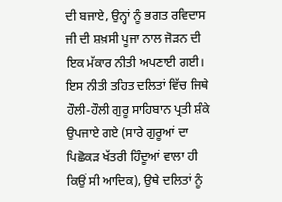ਦੀ ਬਜਾਏ, ਉਨ੍ਹਾਂ ਨੂੰ ਭਗਤ ਰਵਿਦਾਸ ਜੀ ਦੀ ਸ਼ਖ਼ਸੀ ਪੂਜਾ ਨਾਲ ਜੋੜਨ ਦੀ ਇਕ ਮੱਕਾਰ ਨੀਤੀ ਅਪਣਾਈ ਗਈ। ਇਸ ਨੀਤੀ ਤਹਿਤ ਦਲਿਤਾਂ ਵਿੱਚ ਜਿਥੇ ਹੌਲੀ-ਹੌਲੀ ਗੁਰੂ ਸਾਹਿਬਾਨ ਪ੍ਰਤੀ ਸ਼ੰਕੇ ਉਪਜਾਏ ਗਏ (ਸਾਰੇ ਗੁਰੂਆਂ ਦਾ ਪਿਛੋਕੜ ਖੱਤਰੀ ਹਿੰਦੂਆਂ ਵਾਲਾ ਹੀ ਕਿਉਂ ਸੀ ਆਦਿਕ), ਉਥੇ ਦਲਿਤਾਂ ਨੂੰ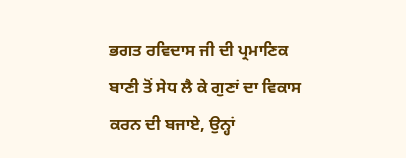ਭਗਤ ਰਵਿਦਾਸ ਜੀ ਦੀ ਪ੍ਰਮਾਣਿਕ ਬਾਣੀ ਤੋਂ ਸੇਧ ਲੈ ਕੇ ਗੁਣਾਂ ਦਾ ਵਿਕਾਸ ਕਰਨ ਦੀ ਬਜਾਏ, ਉਨ੍ਹਾਂ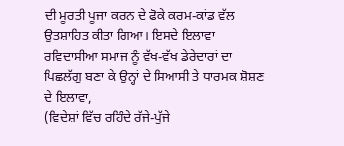ਦੀ ਮੂਰਤੀ ਪੂਜਾ ਕਰਨ ਦੇ ਫੋਕੇ ਕਰਮ-ਕਾਂਡ ਵੱਲ ਉਤਸ਼ਾਹਿਤ ਕੀਤਾ ਗਿਆ। ਇਸਦੇ ਇਲਾਵਾ ਰਵਿਦਾਸੀਆ ਸਮਾਜ ਨੂੰ ਵੱਖ-ਵੱਖ ਡੇਰੇਦਾਰਾਂ ਦਾ ਪਿਛਲੱਗੁ ਬਣਾ ਕੇ ਉਨ੍ਹਾਂ ਦੇ ਸਿਆਸੀ ਤੇ ਧਾਰਮਕ ਸ਼ੋਸ਼ਣ ਦੇ ਇਲਾਵਾ,
(ਵਿਦੇਸ਼ਾਂ ਵਿੱਚ ਰਹਿੰਦੇ ਰੱਜੇ-ਪੁੱਜੇ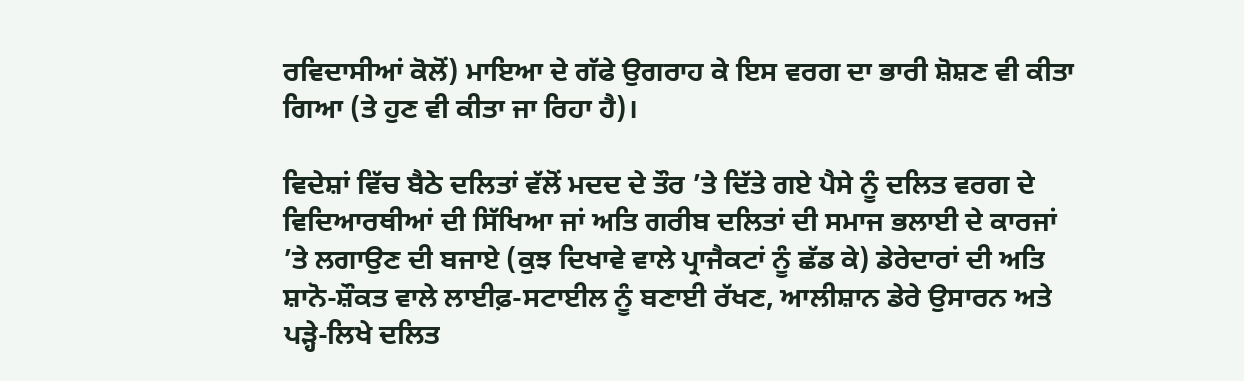ਰਵਿਦਾਸੀਆਂ ਕੋਲੋਂ) ਮਾਇਆ ਦੇ ਗੱਫੇ ਉਗਰਾਹ ਕੇ ਇਸ ਵਰਗ ਦਾ ਭਾਰੀ ਸ਼ੋਸ਼ਣ ਵੀ ਕੀਤਾ ਗਿਆ (ਤੇ ਹੁਣ ਵੀ ਕੀਤਾ ਜਾ ਰਿਹਾ ਹੈ)।

ਵਿਦੇਸ਼ਾਂ ਵਿੱਚ ਬੈਠੇ ਦਲਿਤਾਂ ਵੱਲੋਂ ਮਦਦ ਦੇ ਤੌਰ ’ਤੇ ਦਿੱਤੇ ਗਏ ਪੈਸੇ ਨੂੰ ਦਲਿਤ ਵਰਗ ਦੇ ਵਿਦਿਆਰਥੀਆਂ ਦੀ ਸਿੱਖਿਆ ਜਾਂ ਅਤਿ ਗਰੀਬ ਦਲਿਤਾਂ ਦੀ ਸਮਾਜ ਭਲਾਈ ਦੇ ਕਾਰਜਾਂ ’ਤੇ ਲਗਾਉਣ ਦੀ ਬਜਾਏ (ਕੁਝ ਦਿਖਾਵੇ ਵਾਲੇ ਪ੍ਰਾਜੈਕਟਾਂ ਨੂੰ ਛੱਡ ਕੇ) ਡੇਰੇਦਾਰਾਂ ਦੀ ਅਤਿ ਸ਼ਾਨੋ-ਸ਼ੌਕਤ ਵਾਲੇ ਲਾਈਫ਼-ਸਟਾਈਲ ਨੂੰ ਬਣਾਈ ਰੱਖਣ, ਆਲੀਸ਼ਾਨ ਡੇਰੇ ਉਸਾਰਨ ਅਤੇ ਪੜ੍ਹੇ-ਲਿਖੇ ਦਲਿਤ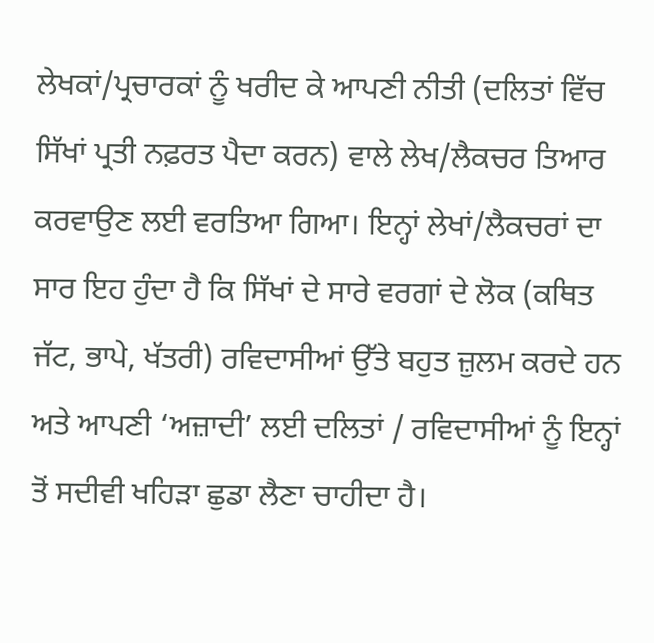ਲੇਖਕਾਂ/ਪ੍ਰਚਾਰਕਾਂ ਨੂੰ ਖਰੀਦ ਕੇ ਆਪਣੀ ਨੀਤੀ (ਦਲਿਤਾਂ ਵਿੱਚ ਸਿੱਖਾਂ ਪ੍ਰਤੀ ਨਫ਼ਰਤ ਪੈਦਾ ਕਰਨ) ਵਾਲੇ ਲੇਖ/ਲੈਕਚਰ ਤਿਆਰ ਕਰਵਾਉਣ ਲਈ ਵਰਤਿਆ ਗਿਆ। ਇਨ੍ਹਾਂ ਲੇਖਾਂ/ਲੈਕਚਰਾਂ ਦਾ ਸਾਰ ਇਹ ਹੁੰਦਾ ਹੈ ਕਿ ਸਿੱਖਾਂ ਦੇ ਸਾਰੇ ਵਰਗਾਂ ਦੇ ਲੋਕ (ਕਥਿਤ ਜੱਟ, ਭਾਪੇ, ਖੱਤਰੀ) ਰਵਿਦਾਸੀਆਂ ਉੱਤੇ ਬਹੁਤ ਜ਼ੁਲਮ ਕਰਦੇ ਹਨ ਅਤੇ ਆਪਣੀ ‘ਅਜ਼ਾਦੀ’ ਲਈ ਦਲਿਤਾਂ / ਰਵਿਦਾਸੀਆਂ ਨੂੰ ਇਨ੍ਹਾਂ ਤੋਂ ਸਦੀਵੀ ਖਹਿੜਾ ਛੁਡਾ ਲੈਣਾ ਚਾਹੀਦਾ ਹੈ।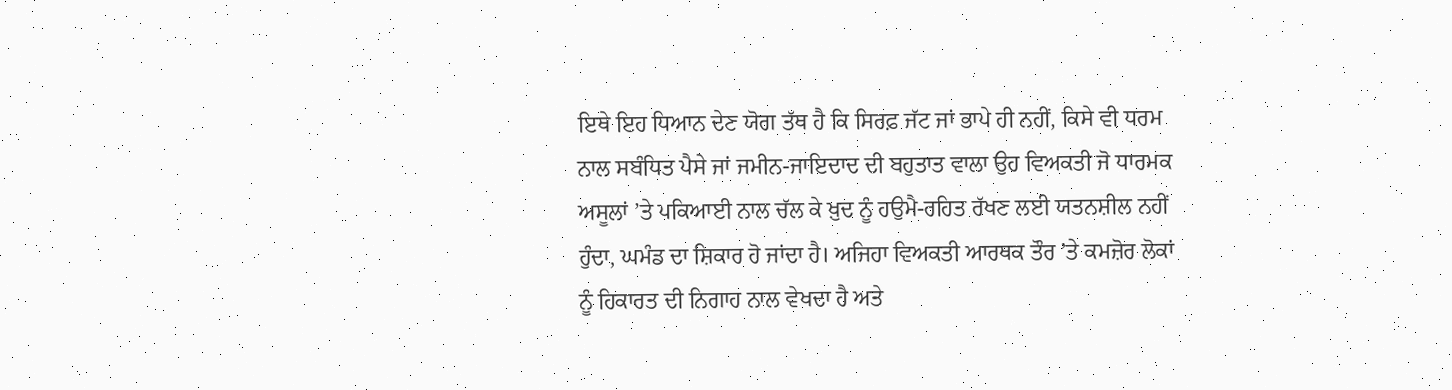ਇਥੇ ਇਹ ਧਿਆਨ ਦੇਣ ਯੋਗ ਤੱਥ ਹੈ ਕਿ ਸਿਰਫ਼ ਜੱਟ ਜਾਂ ਭਾਪੇ ਹੀ ਨਹੀਂ, ਕਿਸੇ ਵੀ ਧਰਮ ਨਾਲ ਸਬੰਧਿਤ ਪੈਸੇ ਜਾਂ ਜਮੀਨ-ਜਾਇਦਾਦ ਦੀ ਬਹੁਤਾਤ ਵਾਲਾ ਉਹ ਵਿਅਕਤੀ ਜੋ ਧਾਰਮਕ ਅਸੂਲਾਂ ’ਤੇ ਪਕਿਆਈ ਨਾਲ ਚੱਲ ਕੇ ਖ਼ੁਦ ਨੂੰ ਹਉਮੈ-ਰਹਿਤ ਰੱਖਣ ਲਈ ਯਤਨਸ਼ੀਲ ਨਹੀਂ ਹੁੰਦਾ, ਘਮੰਡ ਦਾ ਸ਼ਿਕਾਰ ਹੋ ਜਾਂਦਾ ਹੈ। ਅਜਿਹਾ ਵਿਅਕਤੀ ਆਰਥਕ ਤੌਰ ’ਤੇ ਕਮਜ਼ੋਰ ਲੋਕਾਂ ਨੂੰ ਹਿਕਾਰਤ ਦੀ ਨਿਗਾਹ ਨਾਲ ਵੇਖਦਾ ਹੈ ਅਤੇ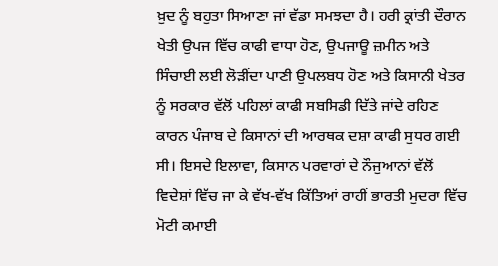ਖ਼ੁਦ ਨੂੰ ਬਹੁਤਾ ਸਿਆਣਾ ਜਾਂ ਵੱਡਾ ਸਮਝਦਾ ਹੈ। ਹਰੀ ਕ੍ਰਾਂਤੀ ਦੌਰਾਨ ਖੇਤੀ ਉਪਜ ਵਿੱਚ ਕਾਫੀ ਵਾਧਾ ਹੋਣ, ਉਪਜਾਊ ਜ਼ਮੀਨ ਅਤੇ ਸਿੰਚਾਈ ਲਈ ਲੋੜੀਂਦਾ ਪਾਣੀ ਉਪਲਬਧ ਹੋਣ ਅਤੇ ਕਿਸਾਨੀ ਖੇਤਰ ਨੂੰ ਸਰਕਾਰ ਵੱਲੋਂ ਪਹਿਲਾਂ ਕਾਫੀ ਸਬਸਿਡੀ ਦਿੱਤੇ ਜਾਂਦੇ ਰਹਿਣ ਕਾਰਨ ਪੰਜਾਬ ਦੇ ਕਿਸਾਨਾਂ ਦੀ ਆਰਥਕ ਦਸ਼ਾ ਕਾਫੀ ਸੁਧਰ ਗਈ ਸੀ। ਇਸਦੇ ਇਲਾਵਾ, ਕਿਸਾਨ ਪਰਵਾਰਾਂ ਦੇ ਨੌਜੁਆਨਾਂ ਵੱਲੋਂ ਵਿਦੇਸ਼ਾਂ ਵਿੱਚ ਜਾ ਕੇ ਵੱਖ-ਵੱਖ ਕਿੱਤਿਆਂ ਰਾਹੀਂ ਭਾਰਤੀ ਮੁਦਰਾ ਵਿੱਚ ਮੋਟੀ ਕਮਾਈ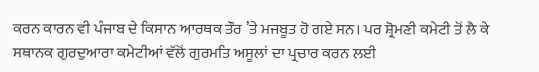ਕਰਨ ਕਾਰਨ ਵੀ ਪੰਜਾਬ ਦੇ ਕਿਸਾਨ ਆਰਥਕ ਤੌਰ ’ਤੇ ਮਜਬੂਤ ਹੋ ਗਏ ਸਨ। ਪਰ ਸ਼੍ਰੋਮਣੀ ਕਮੇਟੀ ਤੋਂ ਲੈ ਕੇ ਸਥਾਨਕ ਗੁਰਦੁਆਰਾ ਕਮੇਟੀਆਂ ਵੱਲੋਂ ਗੁਰਮਤਿ ਅਸੂਲਾਂ ਦਾ ਪ੍ਰਚਾਰ ਕਰਨ ਲਈ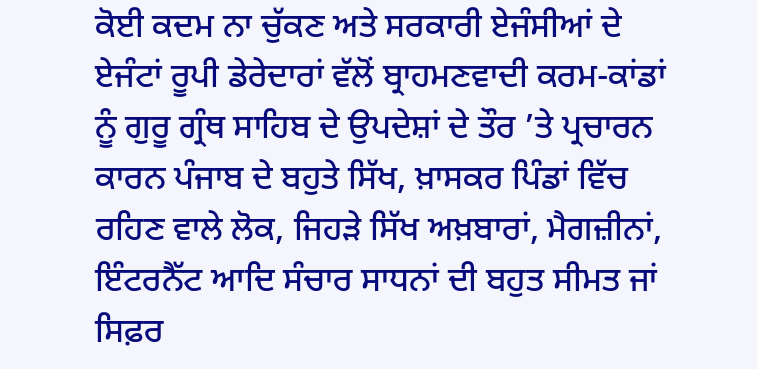ਕੋਈ ਕਦਮ ਨਾ ਚੁੱਕਣ ਅਤੇ ਸਰਕਾਰੀ ਏਜੰਸੀਆਂ ਦੇ ਏਜੰਟਾਂ ਰੂਪੀ ਡੇਰੇਦਾਰਾਂ ਵੱਲੋਂ ਬ੍ਰਾਹਮਣਵਾਦੀ ਕਰਮ-ਕਾਂਡਾਂ ਨੂੰ ਗੁਰੂ ਗ੍ਰੰਥ ਸਾਹਿਬ ਦੇ ਉਪਦੇਸ਼ਾਂ ਦੇ ਤੌਰ ’ਤੇ ਪ੍ਰਚਾਰਨ ਕਾਰਨ ਪੰਜਾਬ ਦੇ ਬਹੁਤੇ ਸਿੱਖ, ਖ਼ਾਸਕਰ ਪਿੰਡਾਂ ਵਿੱਚ ਰਹਿਣ ਵਾਲੇ ਲੋਕ, ਜਿਹੜੇ ਸਿੱਖ ਅਖ਼ਬਾਰਾਂ, ਮੈਗਜ਼ੀਨਾਂ, ਇੰਟਰਨੈੱਟ ਆਦਿ ਸੰਚਾਰ ਸਾਧਨਾਂ ਦੀ ਬਹੁਤ ਸੀਮਤ ਜਾਂ ਸਿਫ਼ਰ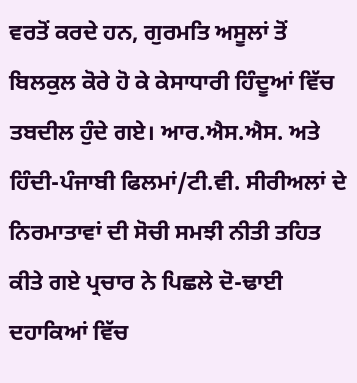ਵਰਤੋਂ ਕਰਦੇ ਹਨ, ਗੁਰਮਤਿ ਅਸੂਲਾਂ ਤੋਂ ਬਿਲਕੁਲ ਕੋਰੇ ਹੋ ਕੇ ਕੇਸਾਧਾਰੀ ਹਿੰਦੂਆਂ ਵਿੱਚ ਤਬਦੀਲ ਹੁੰਦੇ ਗਏ। ਆਰ.ਐਸ.ਐਸ. ਅਤੇ ਹਿੰਦੀ-ਪੰਜਾਬੀ ਫਿਲਮਾਂ/ਟੀ.ਵੀ. ਸੀਰੀਅਲਾਂ ਦੇ ਨਿਰਮਾਤਾਵਾਂ ਦੀ ਸੋਚੀ ਸਮਝੀ ਨੀਤੀ ਤਹਿਤ ਕੀਤੇ ਗਏ ਪ੍ਰਚਾਰ ਨੇ ਪਿਛਲੇ ਦੋ-ਢਾਈ ਦਹਾਕਿਆਂ ਵਿੱਚ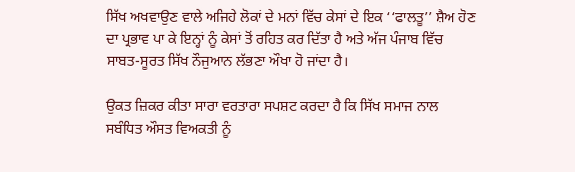ਸਿੱਖ ਅਖਵਾਉਣ ਵਾਲੇ ਅਜਿਹੇ ਲੋਕਾਂ ਦੇ ਮਨਾਂ ਵਿੱਚ ਕੇਸਾਂ ਦੇ ਇਕ ‘‘ਫਾਲਤੂ’’ ਸ਼ੈਅ ਹੋਣ ਦਾ ਪ੍ਰਭਾਵ ਪਾ ਕੇ ਇਨ੍ਹਾਂ ਨੂੰ ਕੇਸਾਂ ਤੋਂ ਰਹਿਤ ਕਰ ਦਿੱਤਾ ਹੈ ਅਤੇ ਅੱਜ ਪੰਜਾਬ ਵਿੱਚ ਸਾਬਤ-ਸੂਰਤ ਸਿੱਖ ਨੌਜੁਆਨ ਲੱਭਣਾ ਔਖਾ ਹੋ ਜਾਂਦਾ ਹੈ।

ਉਕਤ ਜ਼ਿਕਰ ਕੀਤਾ ਸਾਰਾ ਵਰਤਾਰਾ ਸਪਸ਼ਟ ਕਰਦਾ ਹੈ ਕਿ ਸਿੱਖ ਸਮਾਜ ਨਾਲ ਸਬੰਧਿਤ ਔਸਤ ਵਿਅਕਤੀ ਨੂੰ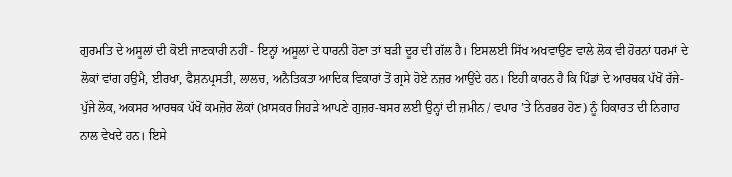ਗੁਰਮਤਿ ਦੇ ਅਸੂਲਾਂ ਦੀ ਕੋਈ ਜਾਣਕਾਰੀ ਨਹੀਂ - ਇਨ੍ਹਾਂ ਅਸੂਲਾਂ ਦੇ ਧਾਰਨੀ ਹੋਣਾ ਤਾਂ ਬੜੀ ਦੂਰ ਦੀ ਗੱਲ ਹੈ। ਇਸਲਈ ਸਿੱਖ ਅਖਵਾਉਣ ਵਾਲੇ ਲੋਕ ਵੀ ਹੋਰਨਾਂ ਧਰਮਾਂ ਦੇ ਲੋਕਾਂ ਵਾਂਗ ਹਉਮੈ, ਈਰਖਾ, ਫੈਸ਼ਨਪ੍ਰਸਤੀ, ਲਾਲਚ, ਅਨੈਤਿਕਤਾ ਆਦਿਕ ਵਿਕਾਰਾਂ ਤੋਂ ਗ੍ਰਸੇ ਹੋਏ ਨਜ਼ਰ ਆਉਂਦੇ ਹਨ। ਇਹੀ ਕਾਰਨ ਹੈ ਕਿ ਪਿੰਡਾਂ ਦੇ ਆਰਥਕ ਪੱਖੋਂ ਰੱਜੇ-ਪੁੱਜੇ ਲੋਕ, ਅਕਸਰ ਆਰਥਕ ਪੱਖੋਂ ਕਮਜ਼ੋਰ ਲੋਕਾਂ (ਖ਼ਾਸਕਰ ਜਿਹੜੇ ਆਪਣੇ ਗੁਜ਼ਰ-ਬਸਰ ਲਈ ਉਨ੍ਹਾਂ ਦੀ ਜ਼ਮੀਨ / ਵਪਾਰ ’ਤੇ ਨਿਰਭਰ ਹੋਣ) ਨੂੰ ਹਿਕਾਰਤ ਦੀ ਨਿਗਾਹ ਨਾਲ ਵੇਖਦੇ ਹਨ। ਇਸੇ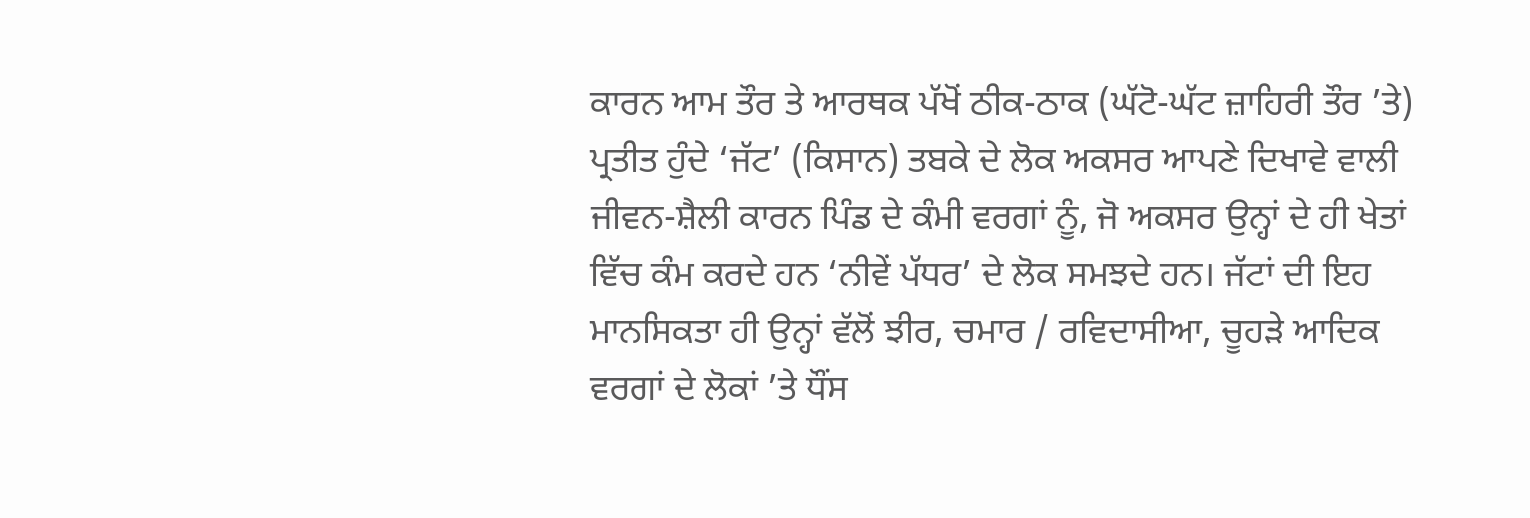ਕਾਰਨ ਆਮ ਤੌਰ ਤੇ ਆਰਥਕ ਪੱਖੋਂ ਠੀਕ-ਠਾਕ (ਘੱਟੋ-ਘੱਟ ਜ਼ਾਹਿਰੀ ਤੌਰ ’ਤੇ) ਪ੍ਰਤੀਤ ਹੁੰਦੇ ‘ਜੱਟ’ (ਕਿਸਾਨ) ਤਬਕੇ ਦੇ ਲੋਕ ਅਕਸਰ ਆਪਣੇ ਦਿਖਾਵੇ ਵਾਲੀ ਜੀਵਨ-ਸ਼ੈਲੀ ਕਾਰਨ ਪਿੰਡ ਦੇ ਕੰਮੀ ਵਰਗਾਂ ਨੂੰ, ਜੋ ਅਕਸਰ ਉਨ੍ਹਾਂ ਦੇ ਹੀ ਖੇਤਾਂ ਵਿੱਚ ਕੰਮ ਕਰਦੇ ਹਨ ‘ਨੀਵੇਂ ਪੱਧਰ’ ਦੇ ਲੋਕ ਸਮਝਦੇ ਹਨ। ਜੱਟਾਂ ਦੀ ਇਹ ਮਾਨਸਿਕਤਾ ਹੀ ਉਨ੍ਹਾਂ ਵੱਲੋਂ ਝੀਰ, ਚਮਾਰ / ਰਵਿਦਾਸੀਆ, ਚੂਹੜੇ ਆਦਿਕ ਵਰਗਾਂ ਦੇ ਲੋਕਾਂ ’ਤੇ ਧੌਂਸ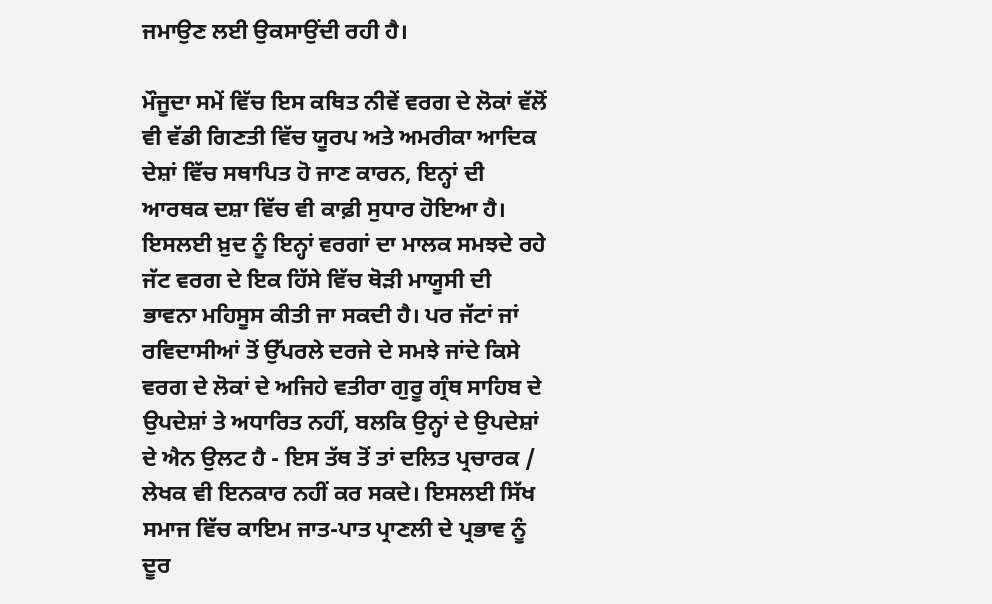ਜਮਾਉਣ ਲਈ ਉਕਸਾਉਂਦੀ ਰਹੀ ਹੈ।

ਮੌਜੂਦਾ ਸਮੇਂ ਵਿੱਚ ਇਸ ਕਥਿਤ ਨੀਵੇਂ ਵਰਗ ਦੇ ਲੋਕਾਂ ਵੱਲੋਂ ਵੀ ਵੱਡੀ ਗਿਣਤੀ ਵਿੱਚ ਯੂਰਪ ਅਤੇ ਅਮਰੀਕਾ ਆਦਿਕ ਦੇਸ਼ਾਂ ਵਿੱਚ ਸਥਾਪਿਤ ਹੋ ਜਾਣ ਕਾਰਨ, ਇਨ੍ਹਾਂ ਦੀ ਆਰਥਕ ਦਸ਼ਾ ਵਿੱਚ ਵੀ ਕਾਫ਼ੀ ਸੁਧਾਰ ਹੋਇਆ ਹੈ। ਇਸਲਈ ਖ਼ੁਦ ਨੂੰ ਇਨ੍ਹਾਂ ਵਰਗਾਂ ਦਾ ਮਾਲਕ ਸਮਝਦੇ ਰਹੇ ਜੱਟ ਵਰਗ ਦੇ ਇਕ ਹਿੱਸੇ ਵਿੱਚ ਥੋੜੀ ਮਾਯੂਸੀ ਦੀ ਭਾਵਨਾ ਮਹਿਸੂਸ ਕੀਤੀ ਜਾ ਸਕਦੀ ਹੈ। ਪਰ ਜੱਟਾਂ ਜਾਂ ਰਵਿਦਾਸੀਆਂ ਤੋਂ ਉੱਪਰਲੇ ਦਰਜੇ ਦੇ ਸਮਝੇ ਜਾਂਦੇ ਕਿਸੇ ਵਰਗ ਦੇ ਲੋਕਾਂ ਦੇ ਅਜਿਹੇ ਵਤੀਰਾ ਗੁਰੂ ਗ੍ਰੰਥ ਸਾਹਿਬ ਦੇ ਉਪਦੇਸ਼ਾਂ ਤੇ ਅਧਾਰਿਤ ਨਹੀਂ, ਬਲਕਿ ਉਨ੍ਹਾਂ ਦੇ ਉਪਦੇਸ਼ਾਂ ਦੇ ਐਨ ਉਲਟ ਹੈ - ਇਸ ਤੱਥ ਤੋਂ ਤਾਂ ਦਲਿਤ ਪ੍ਰਚਾਰਕ / ਲੇਖਕ ਵੀ ਇਨਕਾਰ ਨਹੀਂ ਕਰ ਸਕਦੇ। ਇਸਲਈ ਸਿੱਖ ਸਮਾਜ ਵਿੱਚ ਕਾਇਮ ਜਾਤ-ਪਾਤ ਪ੍ਰਾਣਲੀ ਦੇ ਪ੍ਰਭਾਵ ਨੂੰ ਦੂਰ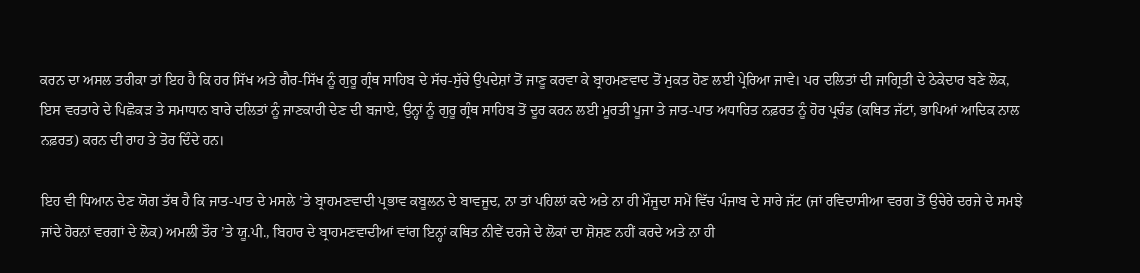ਕਰਨ ਦਾ ਅਸਲ ਤਰੀਕਾ ਤਾਂ ਇਹ ਹੈ ਕਿ ਹਰ ਸਿੱਖ ਅਤੇ ਗੈਰ-ਸਿੱਖ ਨੂੰ ਗੁਰੂ ਗ੍ਰੰਥ ਸਾਹਿਬ ਦੇ ਸੱਚ-ਸੁੱਚੇ ਉਪਦੇਸ਼ਾਂ ਤੋਂ ਜਾਣੂ ਕਰਵਾ ਕੇ ਬ੍ਰਾਹਮਣਵਾਦ ਤੋਂ ਮੁਕਤ ਹੋਣ ਲਈ ਪ੍ਰੇਰਿਆ ਜਾਵੇ। ਪਰ ਦਲਿਤਾਂ ਦੀ ਜਾਗ੍ਰਿਤੀ ਦੇ ਠੇਕੇਦਾਰ ਬਣੇ ਲੋਕ, ਇਸ ਵਰਤਾਰੇ ਦੇ ਪਿਛੋਕੜ ਤੇ ਸਮਾਧਾਨ ਬਾਰੇ ਦਲਿਤਾਂ ਨੂੰ ਜਾਣਕਾਰੀ ਦੇਣ ਦੀ ਬਜਾਏ, ਉਨ੍ਹਾਂ ਨੂੰ ਗੁਰੂ ਗ੍ਰੰਥ ਸਾਹਿਬ ਤੋਂ ਦੂਰ ਕਰਨ ਲਈ ਮੂਰਤੀ ਪੂਜਾ ਤੇ ਜਾਤ-ਪਾਤ ਅਧਾਰਿਤ ਨਫ਼ਰਤ ਨੂੰ ਹੋਰ ਪ੍ਰਚੰਡ (ਕਥਿਤ ਜੱਟਾਂ, ਭਾਪਿਆਂ ਆਦਿਕ ਨਾਲ ਨਫ਼ਰਤ) ਕਰਨ ਦੀ ਰਾਹ ਤੇ ਤੋਰ ਦਿੰਦੇ ਹਨ।

ਇਹ ਵੀ ਧਿਆਨ ਦੇਣ ਯੋਗ ਤੱਥ ਹੈ ਕਿ ਜਾਤ-ਪਾਤ ਦੇ ਮਸਲੇ ’ਤੇ ਬ੍ਰਾਹਮਣਵਾਦੀ ਪ੍ਰਭਾਵ ਕਬੂਲਨ ਦੇ ਬਾਵਜੂਦ, ਨਾ ਤਾਂ ਪਹਿਲਾਂ ਕਦੇ ਅਤੇ ਨਾ ਹੀ ਮੌਜੂਦਾ ਸਮੇਂ ਵਿੱਚ ਪੰਜਾਬ ਦੇ ਸਾਰੇ ਜੱਟ (ਜਾਂ ਰਵਿਦਾਸੀਆ ਵਰਗ ਤੋਂ ਉਚੇਰੇ ਦਰਜੇ ਦੇ ਸਮਝੇ ਜਾਂਦੇ ਹੋਰਨਾਂ ਵਰਗਾਂ ਦੇ ਲੋਕ) ਅਮਲੀ ਤੌਰ ’ਤੇ ਯੂ.ਪੀ., ਬਿਹਾਰ ਦੇ ਬ੍ਰਾਹਮਣਵਾਦੀਆਂ ਵਾਂਗ ਇਨ੍ਹਾਂ ਕਥਿਤ ਨੀਵੇਂ ਦਰਜੇ ਦੇ ਲੋਕਾਂ ਦਾ ਸ਼ੋਸ਼ਣ ਨਹੀਂ ਕਰਦੇ ਅਤੇ ਨਾ ਹੀ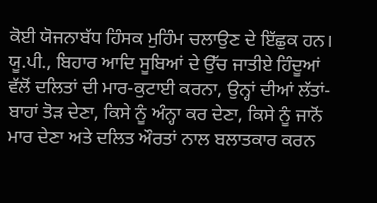ਕੋਈ ਯੋਜਨਾਬੱਧ ਹਿੰਸਕ ਮੁਹਿੰਮ ਚਲਾਉਣ ਦੇ ਇੱਛੁਕ ਹਨ। ਯੂ.ਪੀ., ਬਿਹਾਰ ਆਦਿ ਸੂਬਿਆਂ ਦੇ ਉੱਚ ਜਾਤੀਏ ਹਿੰਦੂਆਂ ਵੱਲੋਂ ਦਲਿਤਾਂ ਦੀ ਮਾਰ-ਕੁਟਾਈ ਕਰਨਾ, ਉਨ੍ਹਾਂ ਦੀਆਂ ਲੱਤਾਂ-ਬਾਹਾਂ ਤੋੜ ਦੇਣਾ, ਕਿਸੇ ਨੂੰ ਅੰਨ੍ਹਾ ਕਰ ਦੇਣਾ, ਕਿਸੇ ਨੂੰ ਜਾਨੋਂ ਮਾਰ ਦੇਣਾ ਅਤੇ ਦਲਿਤ ਔਰਤਾਂ ਨਾਲ ਬਲਾਤਕਾਰ ਕਰਨ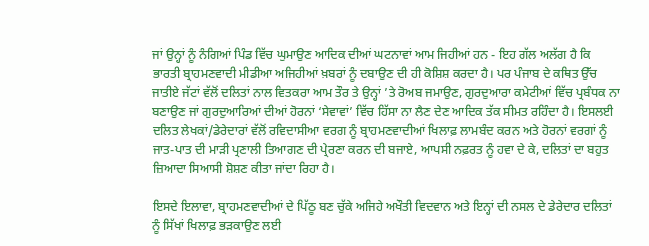ਜਾਂ ਉਨ੍ਹਾਂ ਨੂੰ ਨੰਗਿਆਂ ਪਿੰਡ ਵਿੱਚ ਘੁਮਾਉਣ ਆਦਿਕ ਦੀਆਂ ਘਟਨਾਵਾਂ ਆਮ ਜਿਹੀਆਂ ਹਨ - ਇਹ ਗੱਲ ਅਲੱਗ ਹੈ ਕਿ ਭਾਰਤੀ ਬ੍ਰਾਹਮਣਵਾਦੀ ਮੀਡੀਆ ਅਜਿਹੀਆਂ ਖ਼ਬਰਾਂ ਨੂੰ ਦਬਾਉਣ ਦੀ ਹੀ ਕੋਸ਼ਿਸ਼ ਕਰਦਾ ਹੈ। ਪਰ ਪੰਜਾਬ ਦੇ ਕਥਿਤ ਉੱਚ ਜਾਤੀਏ ਜੱਟਾਂ ਵੱਲੋਂ ਦਲਿਤਾਂ ਨਾਲ ਵਿਤਕਰਾ ਆਮ ਤੌਰ ਤੇ ਉਨ੍ਹਾਂ ’ਤੇ ਰੋਅਬ ਜਮਾਉਣ, ਗੁਰਦੁਆਰਾ ਕਮੇਟੀਆਂ ਵਿੱਚ ਪ੍ਰਬੰਧਕ ਨਾ ਬਣਾਉਣ ਜਾਂ ਗੁਰਦੁਆਰਿਆਂ ਦੀਆਂ ਹੋਰਨਾਂ ‘ਸੇਵਾਵਾਂ’ ਵਿੱਚ ਹਿੱਸਾ ਨਾ ਲੈਣ ਦੇਣ ਆਦਿਕ ਤੱਕ ਸੀਮਤ ਰਹਿੰਦਾ ਹੈ। ਇਸਲਈ ਦਲਿਤ ਲੇਖਕਾਂ/ਡੇਰੇਦਾਰਾਂ ਵੱਲੋਂ ਰਵਿਦਾਸੀਆ ਵਰਗ ਨੂੰ ਬ੍ਰਾਹਮਣਵਾਦੀਆਂ ਖਿਲਾਫ਼ ਲਾਮਬੰਦ ਕਰਨ ਅਤੇ ਹੋਰਨਾਂ ਵਰਗਾਂ ਨੂੰ ਜਾਤ-ਪਾਤ ਦੀ ਮਾੜੀ ਪ੍ਰਣਾਲੀ ਤਿਆਗਣ ਦੀ ਪ੍ਰੇਰਣਾ ਕਰਨ ਦੀ ਬਜਾਏ, ਆਪਸੀ ਨਫ਼ਰਤ ਨੂੰ ਹਵਾ ਦੇ ਕੇ, ਦਲਿਤਾਂ ਦਾ ਬਹੁਤ ਜ਼ਿਆਦਾ ਸਿਆਸੀ ਸ਼ੋਸ਼ਣ ਕੀਤਾ ਜਾਂਦਾ ਰਿਹਾ ਹੈ।

ਇਸਦੇ ਇਲਾਵਾ, ਬ੍ਰਾਹਮਣਵਾਦੀਆਂ ਦੇ ਪਿੱਠੂ ਬਣ ਚੁੱਕੇ ਅਜਿਹੇ ਅਖੌਤੀ ਵਿਦਵਾਨ ਅਤੇ ਇਨ੍ਹਾਂ ਦੀ ਨਸਲ ਦੇ ਡੇਰੇਦਾਰ ਦਲਿਤਾਂ ਨੂੰ ਸਿੱਖਾਂ ਖਿਲਾਫ਼ ਭੜਕਾਉਣ ਲਈ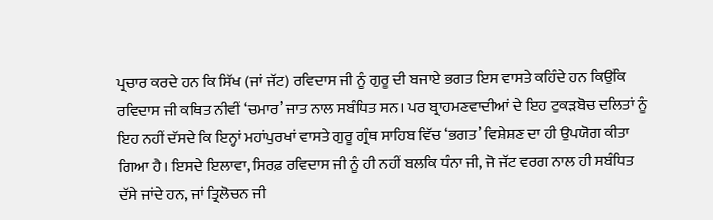ਪ੍ਰਚਾਰ ਕਰਦੇ ਹਨ ਕਿ ਸਿੱਖ (ਜਾਂ ਜੱਟ) ਰਵਿਦਾਸ ਜੀ ਨੂੰ ਗੁਰੂ ਦੀ ਬਜਾਏ ਭਗਤ ਇਸ ਵਾਸਤੇ ਕਹਿੰਦੇ ਹਨ ਕਿਉਂਕਿ ਰਵਿਦਾਸ ਜੀ ਕਥਿਤ ਨੀਵੀਂ ‘ਚਮਾਰ’ ਜਾਤ ਨਾਲ ਸਬੰਧਿਤ ਸਨ। ਪਰ ਬ੍ਰਾਹਮਣਵਾਦੀਆਂ ਦੇ ਇਹ ਟੁਕੜਬੋਚ ਦਲਿਤਾਂ ਨੂੰ ਇਹ ਨਹੀਂ ਦੱਸਦੇ ਕਿ ਇਨ੍ਹਾਂ ਮਹਾਂਪੁਰਖਾਂ ਵਾਸਤੇ ਗੁਰੂ ਗ੍ਰੰਥ ਸਾਹਿਬ ਵਿੱਚ ‘ਭਗਤ’ ਵਿਸ਼ੇਸ਼ਣ ਦਾ ਹੀ ਉਪਯੋਗ ਕੀਤਾ ਗਿਆ ਹੈ। ਇਸਦੇ ਇਲਾਵਾ, ਸਿਰਫ਼ ਰਵਿਦਾਸ ਜੀ ਨੂੰ ਹੀ ਨਹੀਂ ਬਲਕਿ ਧੰਨਾ ਜੀ, ਜੋ ਜੱਟ ਵਰਗ ਨਾਲ ਹੀ ਸਬੰਧਿਤ ਦੱਸੇ ਜਾਂਦੇ ਹਨ, ਜਾਂ ਤ੍ਰਿਲੋਚਨ ਜੀ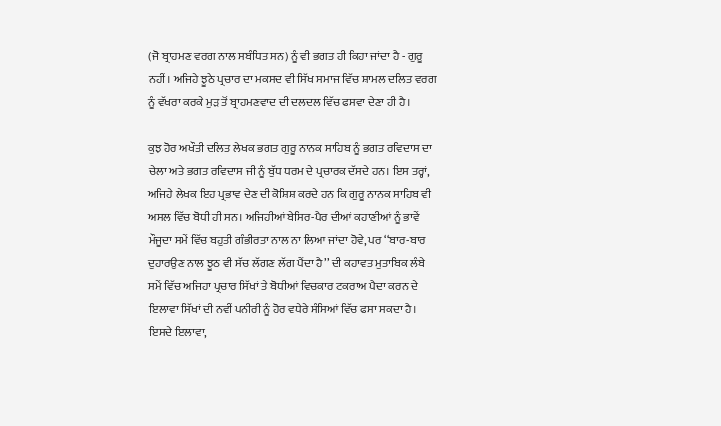(ਜੋ ਬ੍ਰਾਹਮਣ ਵਰਗ ਨਾਲ ਸਬੰਧਿਤ ਸਨ) ਨੂੰ ਵੀ ਭਗਤ ਹੀ ਕਿਹਾ ਜਾਂਦਾ ਹੈ - ਗੁਰੂ ਨਹੀਂ। ਅਜਿਹੇ ਝੂਠੇ ਪ੍ਰਚਾਰ ਦਾ ਮਕਸਦ ਵੀ ਸਿੱਖ ਸਮਾਜ ਵਿੱਚ ਸ਼ਾਮਲ ਦਲਿਤ ਵਰਗ ਨੂੰ ਵੱਖਰਾ ਕਰਕੇ ਮੁੜ ਤੋਂ ਬ੍ਰਾਹਮਣਵਾਦ ਦੀ ਦਲਦਲ ਵਿੱਚ ਫਸਵਾ ਦੇਣਾ ਹੀ ਹੈ।

ਕੁਝ ਹੋਰ ਅਖੌਤੀ ਦਲਿਤ ਲੇਖਕ ਭਗਤ ਗੁਰੂ ਨਾਨਕ ਸਾਹਿਬ ਨੂੰ ਭਗਤ ਰਵਿਦਾਸ ਦਾ ਚੇਲਾ ਅਤੇ ਭਗਤ ਰਵਿਦਾਸ ਜੀ ਨੂੰ ਬੁੱਧ ਧਰਮ ਦੇ ਪ੍ਰਚਾਰਕ ਦੱਸਦੇ ਹਨ। ਇਸ ਤਰ੍ਹਾਂ, ਅਜਿਹੇ ਲੇਖਕ ਇਹ ਪ੍ਰਭਾਵ ਦੇਣ ਦੀ ਕੋਸ਼ਿਸ਼ ਕਰਦੇ ਹਨ ਕਿ ਗੁਰੂ ਨਾਨਕ ਸਾਹਿਬ ਵੀ ਅਸਲ ਵਿੱਚ ਬੋਧੀ ਹੀ ਸਨ। ਅਜਿਹੀਆਂ ਬੇਸਿਰ-ਪੈਰ ਦੀਆਂ ਕਹਾਣੀਆਂ ਨੂੰ ਭਾਵੇਂ ਮੌਜੂਦਾ ਸਮੇਂ ਵਿੱਚ ਬਹੁਤੀ ਗੰਭੀਰਤਾ ਨਾਲ ਨਾ ਲਿਆ ਜਾਂਦਾ ਹੋਵੇ, ਪਰ ‘‘ਬਾਰ-ਬਾਰ ਦੁਹਾਰਉਣ ਨਾਲ ਝੂਠ ਵੀ ਸੱਚ ਲੱਗਣ ਲੱਗ ਪੈਂਦਾ ਹੈ’’ ਦੀ ਕਹਾਵਤ ਮੁਤਾਬਿਕ ਲੰਬੇ ਸਮੇਂ ਵਿੱਚ ਅਜਿਹਾ ਪ੍ਰਚਾਰ ਸਿੱਖਾਂ ਤੇ ਬੋਧੀਆਂ ਵਿਚਕਾਰ ਟਕਰਾਅ ਪੈਦਾ ਕਰਨ ਦੇ ਇਲਾਵਾ ਸਿੱਖਾਂ ਦੀ ਨਵੀਂ ਪਨੀਰੀ ਨੂੰ ਹੋਰ ਵਧੇਰੇ ਸੰਸਿਆਂ ਵਿੱਚ ਫਸਾ ਸਕਦਾ ਹੈ। ਇਸਦੇ ਇਲਾਵਾ,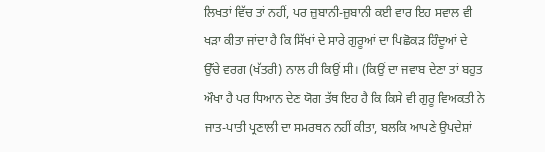ਲਿਖਤਾਂ ਵਿੱਚ ਤਾਂ ਨਹੀਂ, ਪਰ ਜ਼ੁਬਾਨੀ-ਜ਼ੁਬਾਨੀ ਕਈ ਵਾਰ ਇਹ ਸਵਾਲ ਵੀ ਖੜਾ ਕੀਤਾ ਜਾਂਦਾ ਹੈ ਕਿ ਸਿੱਖਾਂ ਦੇ ਸਾਰੇ ਗੁਰੂਆਂ ਦਾ ਪਿਛੋਕੜ ਹਿੰਦੂਆਂ ਦੇ ਉੱਚੇ ਵਰਗ (ਖੱਤਰੀ) ਨਾਲ ਹੀ ਕਿਉਂ ਸੀ। (ਕਿਉਂ ਦਾ ਜਵਾਬ ਦੇਣਾ ਤਾਂ ਬਹੁਤ ਔਖਾ ਹੈ ਪਰ ਧਿਆਨ ਦੇਣ ਯੋਗ ਤੱਥ ਇਹ ਹੈ ਕਿ ਕਿਸੇ ਵੀ ਗੁਰੂ ਵਿਅਕਤੀ ਨੇ ਜਾਤ-ਪਾਤੀ ਪ੍ਰਣਾਲੀ ਦਾ ਸਮਰਥਨ ਨਹੀਂ ਕੀਤਾ, ਬਲਕਿ ਆਪਣੇ ਉਪਦੇਸ਼ਾਂ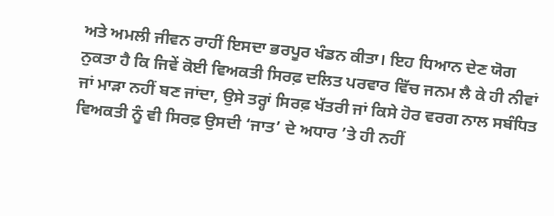ਅਤੇ ਅਮਲੀ ਜੀਵਨ ਰਾਹੀਂ ਇਸਦਾ ਭਰਪੂਰ ਖੰਡਨ ਕੀਤਾ। ਇਹ ਧਿਆਨ ਦੇਣ ਯੋਗ ਨੁਕਤਾ ਹੈ ਕਿ ਜਿਵੇਂ ਕੋਈ ਵਿਅਕਤੀ ਸਿਰਫ਼ ਦਲਿਤ ਪਰਵਾਰ ਵਿੱਚ ਜਨਮ ਲੈ ਕੇ ਹੀ ਨੀਵਾਂ ਜਾਂ ਮਾੜਾ ਨਹੀਂ ਬਣ ਜਾਂਦਾ, ਉਸੇ ਤਰ੍ਹਾਂ ਸਿਰਫ਼ ਖੱਤਰੀ ਜਾਂ ਕਿਸੇ ਹੋਰ ਵਰਗ ਨਾਲ ਸਬੰਧਿਤ ਵਿਅਕਤੀ ਨੂੰ ਵੀ ਸਿਰਫ਼ ਉਸਦੀ ‘ਜਾਤ’ ਦੇ ਅਧਾਰ ’ਤੇ ਹੀ ਨਹੀਂ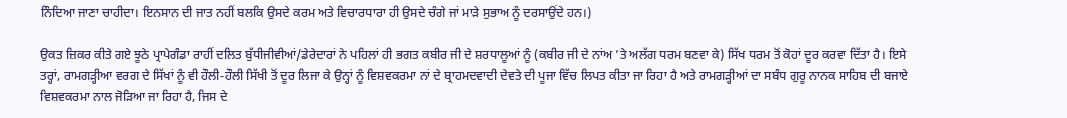ਨਿੰਦਿਆ ਜਾਣਾ ਚਾਹੀਦਾ। ਇਨਸਾਨ ਦੀ ਜਾਤ ਨਹੀਂ ਬਲਕਿ ਉਸਦੇ ਕਰਮ ਅਤੇ ਵਿਚਾਰਧਾਰਾ ਹੀ ਉਸਦੇ ਚੰਗੇ ਜਾਂ ਮਾੜੇ ਸੁਭਾਅ ਨੂੰ ਦਰਸਾਉਂਦੇ ਹਨ।)

ਉਕਤ ਜ਼ਿਕਰ ਕੀਤੇ ਗਏ ਝੂਠੇ ਪ੍ਰਾਪੇਗੰਡਾ ਰਾਹੀਂ ਦਲਿਤ ਬੁੱਧੀਜੀਵੀਆਂ/ਡੇਰੇਦਾਰਾਂ ਨੇ ਪਹਿਲਾਂ ਹੀ ਭਗਤ ਕਬੀਰ ਜੀ ਦੇ ਸ਼ਰਧਾਲੂਆਂ ਨੂੰ (ਕਬੀਰ ਜੀ ਦੇ ਨਾਂਅ ’ਤੇ ਅਲੱਗ ਧਰਮ ਬਣਵਾ ਕੇ) ਸਿੱਖ ਧਰਮ ਤੋਂ ਕੋਹਾਂ ਦੂਰ ਕਰਵਾ ਦਿੱਤਾ ਹੈ। ਇਸੇ ਤਰ੍ਹਾਂ, ਰਾਮਗੜ੍ਹੀਆ ਵਰਗ ਦੇ ਸਿੱਖਾਂ ਨੂੰ ਵੀ ਹੌਲੀ-ਹੌਲੀ ਸਿੱਖੀ ਤੋਂ ਦੂਰ ਲਿਜਾ ਕੇ ਉਨ੍ਹਾਂ ਨੂੰ ਵਿਸ਼ਵਕਰਮਾ ਨਾਂ ਦੇ ਬ੍ਰਾਹਮਦਵਾਦੀ ਦੇਵਤੇ ਦੀ ਪੂਜਾ ਵਿੱਚ ਲਿਪਤ ਕੀਤਾ ਜਾ ਰਿਹਾ ਹੈ ਅਤੇ ਰਾਮਗੜ੍ਹੀਆਂ ਦਾ ਸਬੰਧ ਗੁਰੂ ਨਾਨਕ ਸਾਹਿਬ ਦੀ ਬਜਾਏ ਵਿਸ਼ਵਕਰਮਾ ਨਾਲ ਜੋੜਿਆ ਜਾ ਰਿਹਾ ਹੈ, ਜਿਸ ਦੇ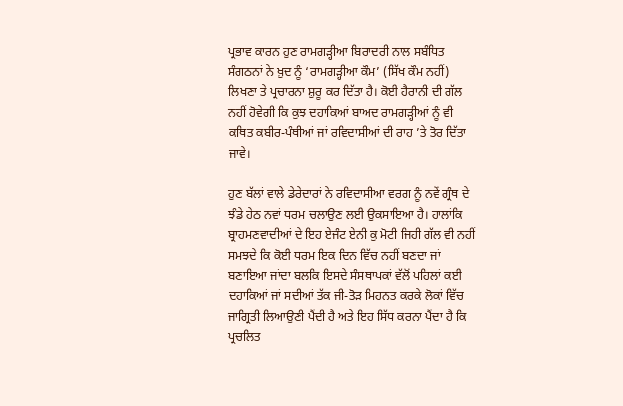ਪ੍ਰਭਾਵ ਕਾਰਨ ਹੁਣ ਰਾਮਗੜ੍ਹੀਆ ਬਿਰਾਦਰੀ ਨਾਲ ਸਬੰਧਿਤ ਸੰਗਠਨਾਂ ਨੇ ਖ਼ੁਦ ਨੂੰ ‘ਰਾਮਗੜ੍ਹੀਆ ਕੌਮ’ (ਸਿੱਖ ਕੌਮ ਨਹੀਂ) ਲਿਖਣਾ ਤੇ ਪ੍ਰਚਾਰਨਾ ਸ਼ੁਰੂ ਕਰ ਦਿੱਤਾ ਹੈ। ਕੋਈ ਹੈਰਾਨੀ ਦੀ ਗੱਲ ਨਹੀਂ ਹੋਵੇਗੀ ਕਿ ਕੁਝ ਦਹਾਕਿਆਂ ਬਾਅਦ ਰਾਮਗੜ੍ਹੀਆਂ ਨੂੰ ਵੀ ਕਥਿਤ ਕਬੀਰ-ਪੰਥੀਆਂ ਜਾਂ ਰਵਿਦਾਸੀਆਂ ਦੀ ਰਾਹ ’ਤੇ ਤੋਰ ਦਿੱਤਾ ਜਾਵੇ।

ਹੁਣ ਬੱਲਾਂ ਵਾਲੇ ਡੇਰੇਦਾਰਾਂ ਨੇ ਰਵਿਦਾਸੀਆ ਵਰਗ ਨੂੰ ਨਵੇਂ ਗ੍ਰੰਥ ਦੇ ਝੰਡੇ ਹੇਠ ਨਵਾਂ ਧਰਮ ਚਲਾਉਣ ਲਈ ਉਕਸਾਇਆ ਹੈ। ਹਾਲਾਂਕਿ ਬ੍ਰਾਹਮਣਵਾਦੀਆਂ ਦੇ ਇਹ ਏਜੰਟ ਏਨੀ ਕੁ ਮੋਟੀ ਜਿਹੀ ਗੱਲ ਵੀ ਨਹੀਂ ਸਮਝਦੇ ਕਿ ਕੋਈ ਧਰਮ ਇਕ ਦਿਨ ਵਿੱਚ ਨਹੀਂ ਬਣਦਾ ਜਾਂ ਬਣਾਇਆ ਜਾਂਦਾ ਬਲਕਿ ਇਸਦੇ ਸੰਸਥਾਪਕਾਂ ਵੱਲੋਂ ਪਹਿਲਾਂ ਕਈ ਦਹਾਕਿਆਂ ਜਾਂ ਸਦੀਆਂ ਤੱਕ ਜੀ-ਤੋੜ ਮਿਹਨਤ ਕਰਕੇ ਲੋਕਾਂ ਵਿੱਚ ਜਾਗ੍ਰਿਤੀ ਲਿਆਉਣੀ ਪੈਂਦੀ ਹੈ ਅਤੇ ਇਹ ਸਿੱਧ ਕਰਨਾ ਪੈਂਦਾ ਹੈ ਕਿ ਪ੍ਰਚਲਿਤ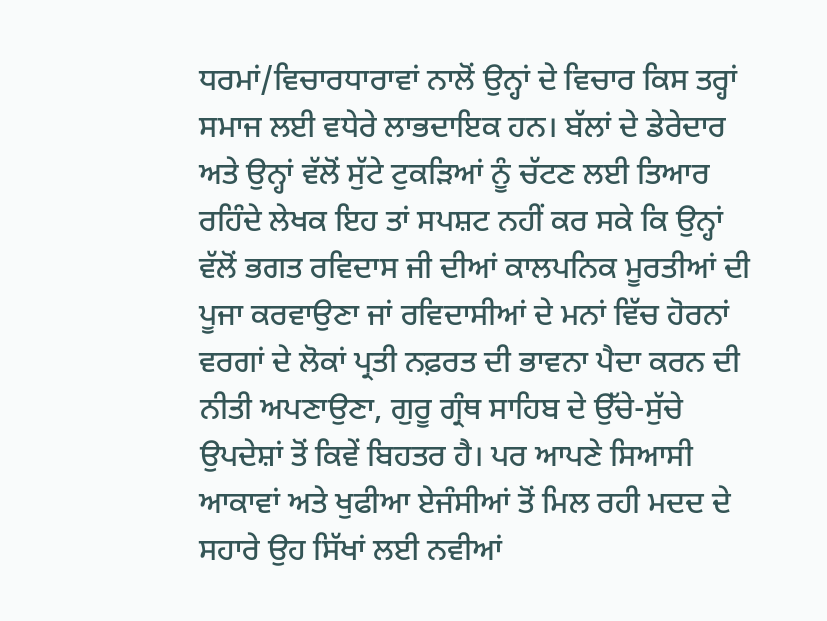ਧਰਮਾਂ/ਵਿਚਾਰਧਾਰਾਵਾਂ ਨਾਲੋਂ ਉਨ੍ਹਾਂ ਦੇ ਵਿਚਾਰ ਕਿਸ ਤਰ੍ਹਾਂ ਸਮਾਜ ਲਈ ਵਧੇਰੇ ਲਾਭਦਾਇਕ ਹਨ। ਬੱਲਾਂ ਦੇ ਡੇਰੇਦਾਰ ਅਤੇ ਉਨ੍ਹਾਂ ਵੱਲੋਂ ਸੁੱਟੇ ਟੁਕੜਿਆਂ ਨੂੰ ਚੱਟਣ ਲਈ ਤਿਆਰ ਰਹਿੰਦੇ ਲੇਖਕ ਇਹ ਤਾਂ ਸਪਸ਼ਟ ਨਹੀਂ ਕਰ ਸਕੇ ਕਿ ਉਨ੍ਹਾਂ ਵੱਲੋਂ ਭਗਤ ਰਵਿਦਾਸ ਜੀ ਦੀਆਂ ਕਾਲਪਨਿਕ ਮੂਰਤੀਆਂ ਦੀ ਪੂਜਾ ਕਰਵਾਉਣਾ ਜਾਂ ਰਵਿਦਾਸੀਆਂ ਦੇ ਮਨਾਂ ਵਿੱਚ ਹੋਰਨਾਂ ਵਰਗਾਂ ਦੇ ਲੋਕਾਂ ਪ੍ਰਤੀ ਨਫ਼ਰਤ ਦੀ ਭਾਵਨਾ ਪੈਦਾ ਕਰਨ ਦੀ ਨੀਤੀ ਅਪਣਾਉਣਾ, ਗੁਰੂ ਗ੍ਰੰਥ ਸਾਹਿਬ ਦੇ ਉੱਚੇ-ਸੁੱਚੇ ਉਪਦੇਸ਼ਾਂ ਤੋਂ ਕਿਵੇਂ ਬਿਹਤਰ ਹੈ। ਪਰ ਆਪਣੇ ਸਿਆਸੀ ਆਕਾਵਾਂ ਅਤੇ ਖੁਫੀਆ ਏਜੰਸੀਆਂ ਤੋਂ ਮਿਲ ਰਹੀ ਮਦਦ ਦੇ ਸਹਾਰੇ ਉਹ ਸਿੱਖਾਂ ਲਈ ਨਵੀਆਂ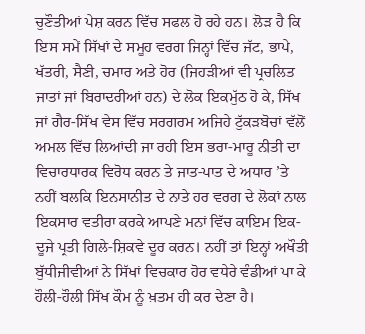ਚੁਣੌਤੀਆਂ ਪੇਸ਼ ਕਰਨ ਵਿੱਚ ਸਫਲ ਹੋ ਰਹੇ ਹਨ। ਲੋੜ ਹੈ ਕਿ ਇਸ ਸਮੇਂ ਸਿੱਖਾਂ ਦੇ ਸਮੂਹ ਵਰਗ ਜਿਨ੍ਹਾਂ ਵਿੱਚ ਜੱਟ, ਭਾਪੇ, ਖੱਤਰੀ, ਸੈਣੀ, ਚਮਾਰ ਅਤੇ ਹੋਰ (ਜਿਹੜੀਆਂ ਵੀ ਪ੍ਰਚਲਿਤ ਜਾਤਾਂ ਜਾਂ ਬਿਰਾਦਰੀਆਂ ਹਨ) ਦੇ ਲੋਕ ਇਕਮੁੱਠ ਹੋ ਕੇ, ਸਿੱਖ ਜਾਂ ਗੈਰ-ਸਿੱਖ ਵੇਸ ਵਿੱਚ ਸਰਗਰਮ ਅਜਿਹੇ ਟੁੱਕੜਬੋਚਾਂ ਵੱਲੋਂ ਅਮਲ ਵਿੱਚ ਲਿਆਂਦੀ ਜਾ ਰਹੀ ਇਸ ਭਰਾ-ਮਾਰੂ ਨੀਤੀ ਦਾ ਵਿਚਾਰਧਾਰਕ ਵਿਰੋਧ ਕਰਨ ਤੇ ਜਾਤ-ਪਾਤ ਦੇ ਅਧਾਰ ’ਤੇ ਨਹੀਂ ਬਲਕਿ ਇਨਸਾਨੀਤ ਦੇ ਨਾਤੇ ਹਰ ਵਰਗ ਦੇ ਲੋਕਾਂ ਨਾਲ ਇਕਸਾਰ ਵਤੀਰਾ ਕਰਕੇ ਆਪਣੇ ਮਨਾਂ ਵਿੱਚ ਕਾਇਮ ਇਕ-ਦੂਜੇ ਪ੍ਰਤੀ ਗਿਲੇ-ਸ਼ਿਕਵੇ ਦੂਰ ਕਰਨ। ਨਹੀਂ ਤਾਂ ਇਨ੍ਹਾਂ ਅਖੌਤੀ ਬੁੱਧੀਜੀਵੀਆਂ ਨੇ ਸਿੱਖਾਂ ਵਿਚਕਾਰ ਹੋਰ ਵਧੇਰੇ ਵੰਡੀਆਂ ਪਾ ਕੇ ਹੌਲੀ-ਹੌਲੀ ਸਿੱਖ ਕੌਮ ਨੂੰ ਖ਼ਤਮ ਹੀ ਕਰ ਦੇਣਾ ਹੈ।